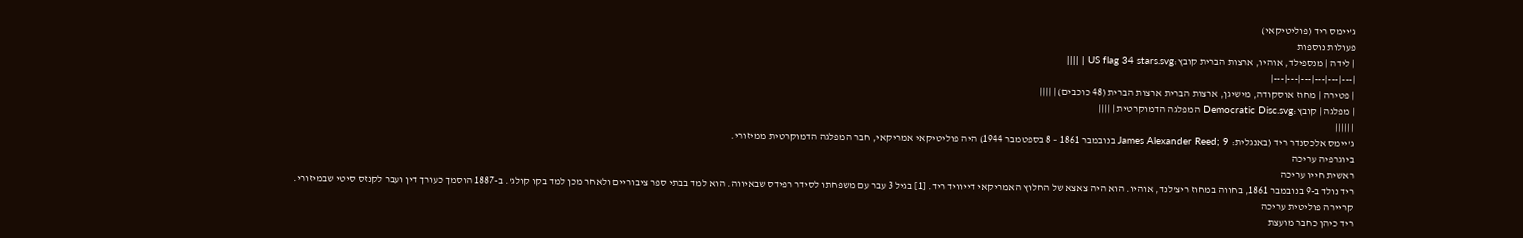ג'יימס ריד (פוליטיקאי)
פעולות נוספות
| לידה | מנספילד, אוהיו, ארצות הברית קובץ:US flag 34 stars.svg | ||||
|---|---|---|---|---|---|
| פטירה | מחוז אוסקודה, מישיגן, ארצות הברית ארצות הברית (48 כוכבים) | ||||
| מפלגה | קובץ:Democratic Disc.svg המפלגה הדמוקרטית | ||||
| |||||
ג'יימס אלכסנדר ריד (באנגלית: James Alexander Reed; 9 בנובמבר 1861 – 8 בספטמבר 1944) היה פוליטיקאי אמריקאי, חבר המפלגה הדמוקרטית ממיזורי.
ביוגרפיה עריכה
ראשית חייו עריכה
ריד נולד ב-9 בנובמבר 1861, בחווה במחוז ריצ'לנד, אוהיו. הוא היה צאצא של החלוץ האמריקאי דייוויד ריד. [1] בגיל 3 עבר עם משפחתו לסידר רפידס שבאיווה. הוא למד בבתי ספר ציבוריים ולאחר מכן למד בקו קולג'. ב-1887 הוסמך כעורך דין ועבר לקנזס סיטי שבמיזורי.
קריירה פוליטית עריכה
ריד כיהן כחבר מועצת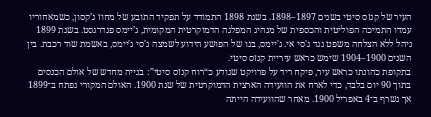העיר של קנזס סיטי בשנים 1897–1898. בשנת 1898 התמודד על תפקיד התובע של מחוז ג’קסון, כשמאחוריו עמדו התמיכה הפוליטית והכספית של מנהיג המפלגה הדמוקרטית המקומית, ג’יימס פנדרגסט. בשנת 1899 ניהל ללא הצלחה משפט נגד ג'סי אי. ג'יימס, בנו של הפושע הידוע לשמצה ג'סי ג'יימס, באשמת שוד רכבת. בין השנים 1900–1904 שימש כראש עיריית קנזס סיטי.
בתקופת כהונתו כראש עיר, פיקח ריד על פרויקט שנודע כ“רוח קנזס סיטי”: בנייה מחדש של אולם הכנסים בתוך 90 יום בלבד, כדי לארח את הוועידה הארצית הדמוקרטית של שנת 1900. האולם המקורי נפתח ב־1899 אך נשרף ב־4 באפריל 1900. מאחר שהוועידה הייתה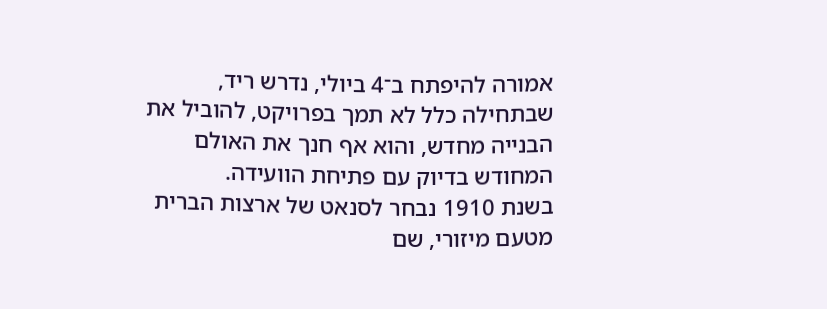אמורה להיפתח ב־4 ביולי, נדרש ריד, שבתחילה כלל לא תמך בפרויקט, להוביל את הבנייה מחדש, והוא אף חנך את האולם המחודש בדיוק עם פתיחת הוועידה.
בשנת 1910 נבחר לסנאט של ארצות הברית מטעם מיזורי, שם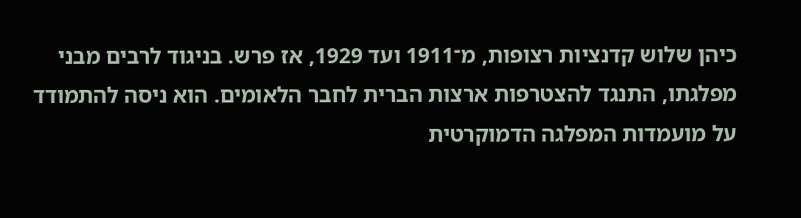כיהן שלוש קדנציות רצופות, מ־1911 ועד 1929, אז פרש. בניגוד לרבים מבני מפלגתו, התנגד להצטרפות ארצות הברית לחבר הלאומים. הוא ניסה להתמודד על מועמדות המפלגה הדמוקרטית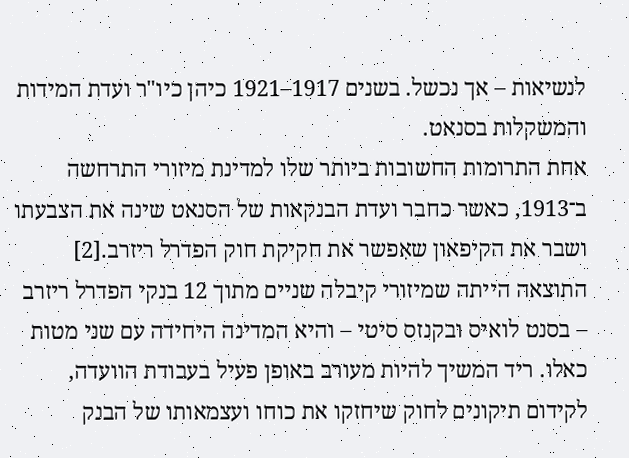לנשיאות – אך נכשל. בשנים 1917–1921 כיהן כיו"ר ועדת המידות והמשקלות בסנאט.
אחת התרומות החשובות ביותר שלו למדינת מיזורי התרחשה ב־1913, כאשר כחבר ועדת הבנקאות של הסנאט שינה את הצבעתו ושבר את הקיפאון שאִפשר את חקיקת חוק הפדרל ריזרב.[2] התוצאה הייתה שמיזורי קיבלה שניים מתוך 12 בנקי הפדרל ריזרב – בסנט לואיס ובקנזס סיטי – והיא המדינה היחידה עם שני מטות כאלו. ריד המשיך להיות מעורב באופן פעיל בעבודת הוועדה, לקידום תיקונים לחוק שיחזקו את כוחו ועצמאותו של הבנק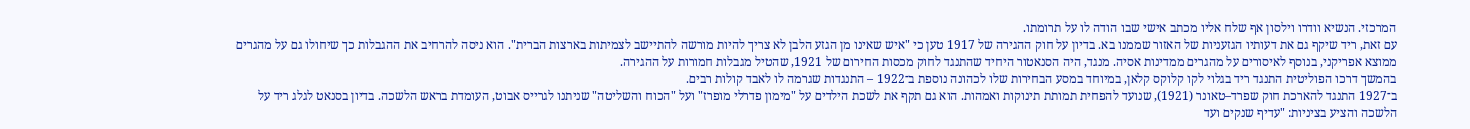המרכזי. הנשיא וודרו וילסון אף שלח אליו מכתב אישי שבו הודה לו על תרומתו.
עם זאת, ריד שיקף גם את דעותיו הגזעניות של האזור שממנו בא. בדיון על חוק ההגירה של 1917 טען כי "איש שאינו מן הגזע הלבן לא צריך להיות מורשה להתיישב לצמיתות בארצות הברית". הוא ניסה להרחיב את ההגבלות כך שיחולו גם על מהגרים ממוצא אפריקני, בנוסף לאיסורים על מהגרים ממדינות אסיה. מנגד, היה הסנאטור היחיד שהתנגד לחוק מכסות החירום של 1921, שהטיל מגבלות חמורות על ההגירה.
בהמשך דרכו הפוליטית התנגד ריד בגלוי לקו קלוקס קלאן, במיוחד במסע הבחירות שלו לכהונה נוספת ב־1922 – התנגדות שגרמה לו לאבד קולות רבים.
ב־1927 התנגד להארכת חוק שפרד–טאונר (1921), שנועד להפחית תמותת תינוקות ואמהות. הוא גם תקף את לשכת הילדים על "מימון פדרלי מופרז" ועל "הכוח והשליטה" שניתנו לגרייס אבוט, העומדת בראש הלשכה. בדיון בסנאט לגלג ריד על הלשכה והציע בציניות: "עדיף שנקים ועד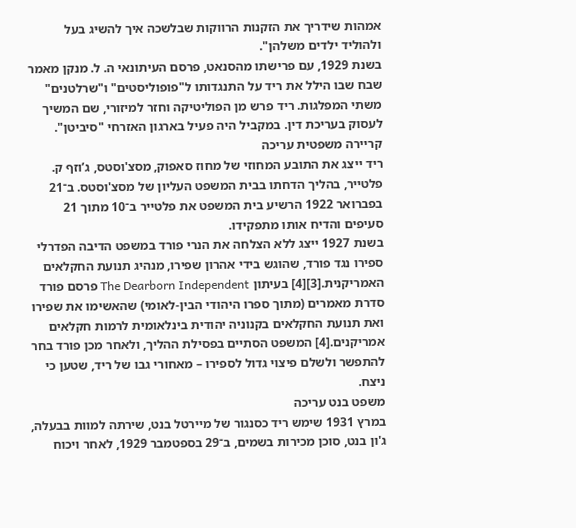אמהות שידריך את הזקנות הרווקות שבלשכה איך להשיג בעל ולהוליד ילדים משלהן".
בשנת 1929, עם פרישתו מהסנאט, פרסם העיתונאי ה. ל. מנקן מאמר שבח שבו הילל את ריד על התנגדותו ל"פופוליסטים" ו"שרלטנים" משתי המפלגות. ריד פרש מן הפוליטיקה וחזר למיזורי, שם המשיך לעסוק בעריכת דין. במקביל היה פעיל בארגון האזרחי "סיביטן".
קריירה משפטית עריכה
ריד ייצג את התובע המחוזי של מחוז סאפוק, מסצ'וסטס, ג’וזף ק. פלטייר, בהליך הדחתו בבית המשפט העליון של מסצ'וסטס. ב־21 בפברואר 1922 הרשיע בית המשפט את פלטייר ב־10 מתוך 21 סעיפים והדיח אותו מתפקידו.
בשנת 1927 ייצג ללא הצלחה את הנרי פורד במשפט הדיבה הפדרלי ספירו נגד פורד, שהוגש בידי אהרון שפירו, מנהיג תנועת החקלאים האמריקנית.[3][4] בעיתון The Dearborn Independent פרסם פורד סדרת מאמרים (מתוך ספרו היהודי הבין-לאומי) שהאשימו את שפירו ואת תנועת החקלאים בקנוניה יהודית בינלאומית לרמות חקלאים אמריקנים.[4] המשפט הסתיים בפסילת ההליך, ולאחר מכן פורד בחר להתפשר ולשלם פיצוי גדול לספירו – מאחורי גבו של ריד, שטען כי ניצח.
משפט בנט עריכה
במרץ 1931 שימש ריד כסנגור של מיירטל בנט, שירתה למוות בבעלה, ג'ון בנט, סוכן מכירות בשמים, ב־29 בספטמבר 1929, לאחר ויכוח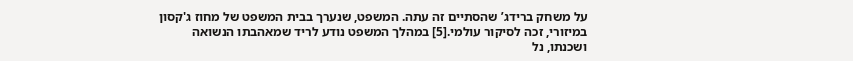על משחק ברידג’ שהסתיים זה עתה. המשפט, שנערך בבית המשפט של מחוז ג'קסון במיזורי, זכה לסיקור עולמי.[5] במהלך המשפט נודע לריד שמאהבתו הנשואה ושכנתו, נל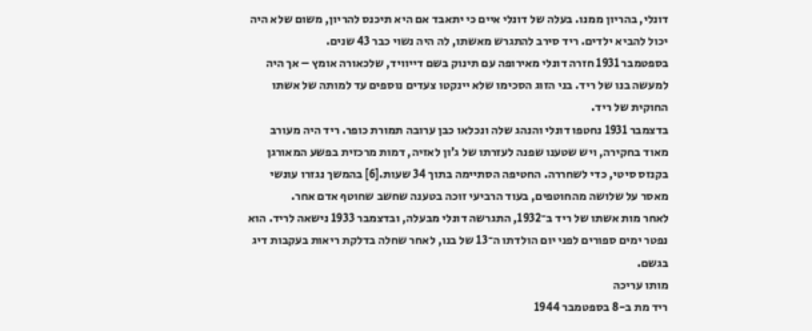דונלי, בהריון ממנו. בעלה של דונלי איים כי יתאבד אם היא תיכנס להריון, משום שלא היה יכול להביא ילדים. ריד סירב להתגרש מאשתו, לה היה נשוי כבר 43 שנים.
בספטמבר 1931 חזרה דונלי מאירופה עם תינוק בשם דייוויד, שלכאורה אומץ – אך היה למעשה בנו של ריד. בני הזוג הסכימו שלא יינקטו צעדים נוספים עד למותה של אשתו החוקית של ריד.
בדצמבר 1931 נחטפו דונלי והנהג שלה ונכלאו כבן ערובה תמורת כופר. ריד היה מעורב מאוד בחקירה, ויש שטענו שפנה לעזרתו של ג’ון לאזיה, דמות מרכזית בפשע המאורגן בקנזס סיטי, כדי לשחררה. החטיפה הסתיימה בתוך 34 שעות.[6] בהמשך נגזרו עונשי מאסר על שלושה מהחוטפים, בעוד הרביעי זוכה בטענה שחשב שחוטף אדם אחר.
לאחר מות אשתו של ריד ב־1932, התגרשה דונלי מבעלה, ובדצמבר 1933 נישאה לריד. הוא נפטר ימים ספורים לפני יום הולדתו ה־13 של בנו, לאחר שחלה בדלקת ריאות בעקבות דיג בגשם.
מותו עריכה
ריד מת ב-8 בספטמבר 1944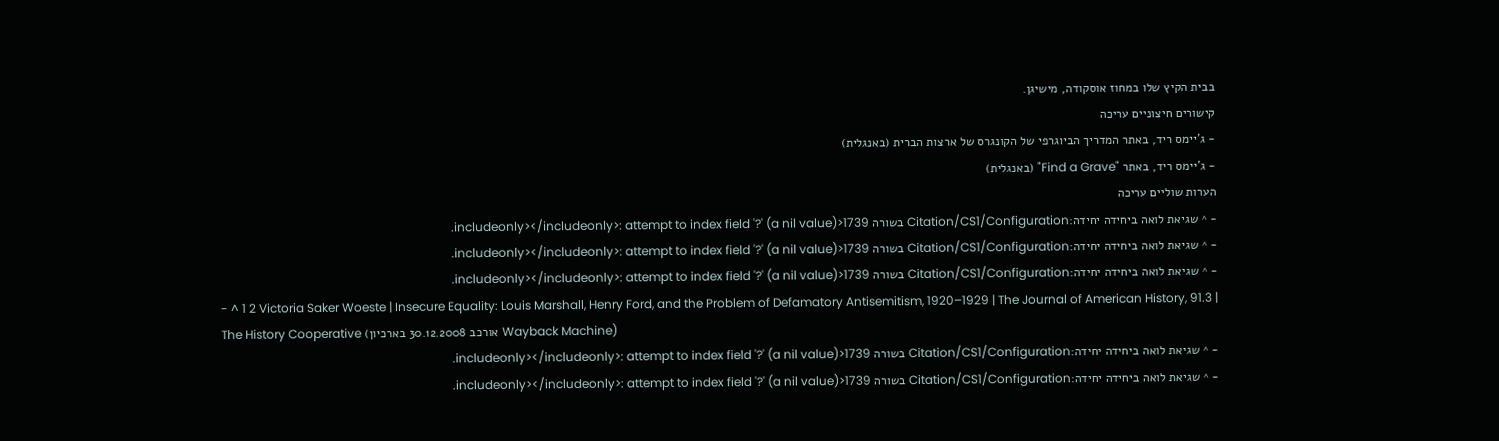בבית הקיץ שלו במחוז אוסקודה, מישיגן.
קישורים חיצוניים עריכה
- ג'יימס ריד, באתר המדריך הביוגרפי של הקונגרס של ארצות הברית (באנגלית)
- ג'יימס ריד, באתר "Find a Grave" (באנגלית)
הערות שוליים עריכה
- ^ שגיאת לואה ביחידה יחידה:Citation/CS1/Configuration בשורה 1739<includeonly></includeonly>: attempt to index field '?' (a nil value).
- ^ שגיאת לואה ביחידה יחידה:Citation/CS1/Configuration בשורה 1739<includeonly></includeonly>: attempt to index field '?' (a nil value).
- ^ שגיאת לואה ביחידה יחידה:Citation/CS1/Configuration בשורה 1739<includeonly></includeonly>: attempt to index field '?' (a nil value).
- ^ 1 2 Victoria Saker Woeste | Insecure Equality: Louis Marshall, Henry Ford, and the Problem of Defamatory Antisemitism, 1920–1929 | The Journal of American History, 91.3 | The History Cooperative (אורכב 30.12.2008 בארכיון Wayback Machine)
- ^ שגיאת לואה ביחידה יחידה:Citation/CS1/Configuration בשורה 1739<includeonly></includeonly>: attempt to index field '?' (a nil value).
- ^ שגיאת לואה ביחידה יחידה:Citation/CS1/Configuration בשורה 1739<includeonly></includeonly>: attempt to index field '?' (a nil value).